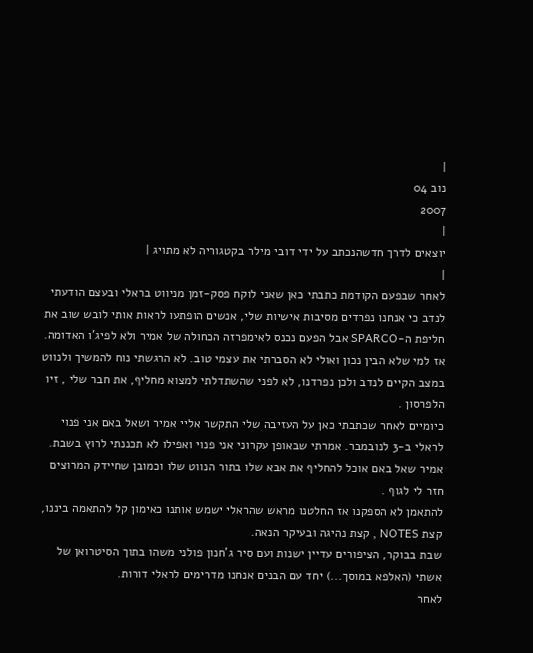|
נוב 04
2007
|
יוצאים לדרך חדשהנכתב על ידי דובי מילר בקטגוריה לא מתויג |
|
לאחר שבפעם הקודמת כתבתי כאן שאני לוקח פסק-זמן מניווט בראלי ובעצם הודעתי לנדב כי אנחנו נפרדים מסיבות אישיות שלי, אנשים הופתעו לראות אותי לובש שוב את חליפת ה-SPARCO אבל הפעם נכנס לאימפרזה הכחולה של אמיר ולא לפיג'ו האדומה.
אז למי שלא הבין נכון ואולי לא הסברתי את עצמי טוב. לא הרגשתי נוח להמשיך ולנווט במצב הקיים לנדב ולכן נפרדנו, לא לפני שהשתדלתי למצוא מחליף, את חבר שלי , זיו הלפרסון .
כיומיים לאחר שכתבתי כאן על העזיבה שלי התקשר אליי אמיר ושאל באם אני פנוי לראלי ב-3 לנובמבר. אמרתי שבאופן עקרוני אני פנוי ואפילו לא תכננתי לרוץ בשבת. אמיר שאל באם אוכל להחליף את אבא שלו בתור הנווט שלו וכמובן שחיידק המרוצים חזר לי לגוף .
להתאמן לא הספקנו אז החלטנו מראש שהראלי ישמש אותנו כאימון קל להתאמה ביננו, קצת NOTES , קצת נהיגה ובעיקר הנאה.
שבת בבוקר, הציפורים עדיין ישנות ועם סיר ג'חנון פולני משהו בתוך הסיטרואן של אשתי (האלפא במוסך...) יחד עם הבנים אנחנו מדרימים לראלי דורות.
לאחר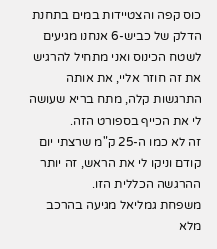כוס קפה והצטיידות במים בתחנת הדלק של כביש-6 אנחנו מגיעים לשטח הכינוס ואני מתחיל להרגיש את זה חוזר אליי, את אותה התרגשות קלה, מתח בריא שעושה לי את הכייף בספורט הזה.
זה לא כמו ה-25 ק"מ שרצתי יום קודם וניקו לי את הראש, זה יותר ההרגשה הכללית הזו.
משפחת גמליאל מגיעה בהרכב מלא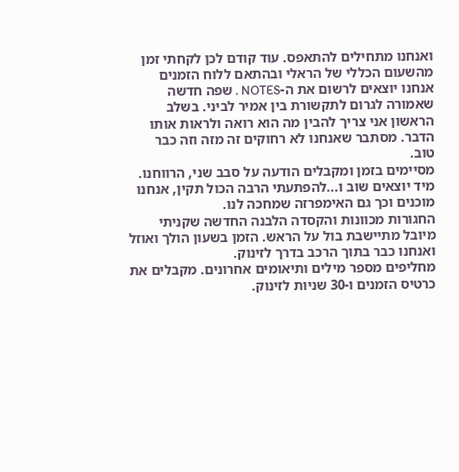ואנחנו מתחילים להתאפס. עוד קודם לכן לקחתי זמן מהשעום הכללי של הראלי ובהתאם ללוח הזמנים אנחנו יוצאים לרשום את ה-NOTES . שפה חדשה שאמורה לגרום לתקשורת בין אמיר לביני. בשלב הראשון אני צריך להבין מה הוא רואה ולראות אותו הדבר. מסתבר שאנחנו לא רחוקים זה מזה וזה כבר טוב.
מסיימים בזמן ומקבלים הודעה על סבב שני, הרווחנו. מיד יוצאים שוב ו...להפתעתי הרבה הכול תקין, אנחנו מוכנים וכך גם האימפרזה שמחכה לנו.
החגורות מכוונות והקסדה הלבנה החדשה שקניתי מיובל מתיישבת בול על הראש. הזמן בשעון הולך ואוזל ואנחנו כבר בתוך הרכב בדרך לזינוק.
מחליפים מספר מילים ותיאומים אחרונים. מקבלים את כרטיס הזמנים ו-30 שניות לזינוק.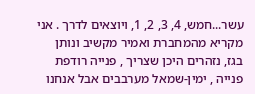עשר...חמש, 4, 3, 2, 1, ויוצאים לדרך . אני מקריא מהמחברת ואמיר מקשיב ונותן בגז, נזהרים היכן שצריך , פנייה רודפת פנייה , ימין-שמאל מערבבים אבל אנחנו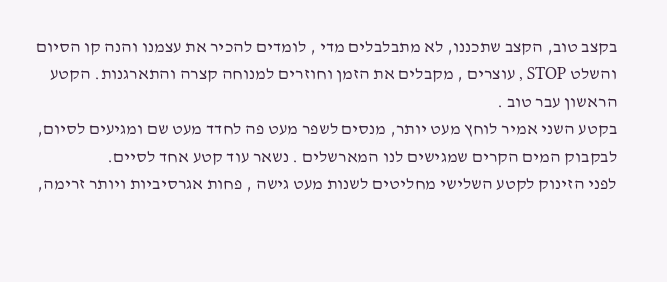בקצב טוב, הקצב שתכננו, לא מתבלבלים מדי , לומדים להכיר את עצמנו והנה קו הסיום והשלט STOP , עוצרים , מקבלים את הזמן וחוזרים למנוחה קצרה והתארגנות. הקטע הראשון עבר טוב .
בקטע השני אמיר לוחץ מעט יותר, מנסים לשפר מעט פה לחדד מעט שם ומגיעים לסיום, לבקבוק המים הקרים שמגישים לנו המארשלים . נשאר עוד קטע אחד לסיים.
לפני הזינוק לקטע השלישי מחליטים לשנות מעט גישה , פחות אגרסיביות ויותר זרימה,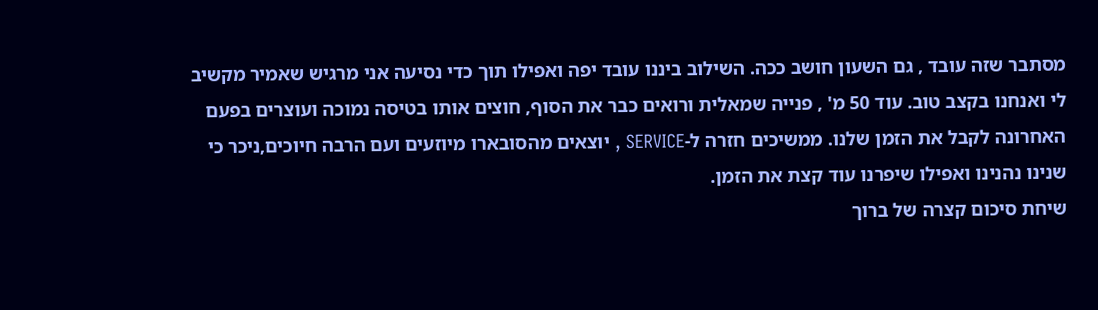מסתבר שזה עובד , גם השעון חושב ככה. השילוב ביננו עובד יפה ואפילו תוך כדי נסיעה אני מרגיש שאמיר מקשיב לי ואנחנו בקצב טוב. עוד 50 מ' , פנייה שמאלית ורואים כבר את הסוף, חוצים אותו בטיסה נמוכה ועוצרים בפעם האחרונה לקבל את הזמן שלנו. ממשיכים חזרה ל-SERVICE , יוצאים מהסובארו מיוזעים ועם הרבה חיוכים,ניכר כי שנינו נהנינו ואפילו שיפרנו עוד קצת את הזמן.
שיחת סיכום קצרה של ברוך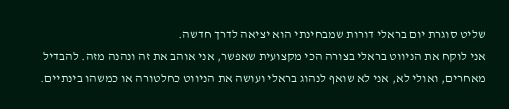שליט סוגרת יום בראלי דורות שמבחינתי הוא יציאה לדרך חדשה.
אני לוקח את הניווט בראלי בצורה הכי מקצועית שאפשר, אני אוהב את זה ונהנה מזה. להבדיל מאחרים, ואולי לא, אני לא שואף לנהוג בראלי ועושה את הניווט כחלטורה או כמשהו בינתיים.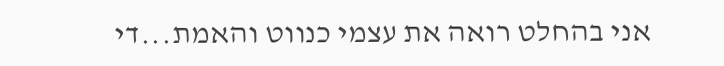אני בהחלט רואה את עצמי כנווט והאמת...די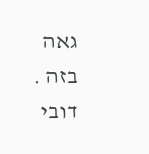גאה בזה .
דובי